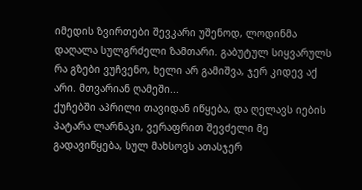იმედის ზვირთები შევკარი უშენოდ, ლოდინმა დაღალა სულგრძელი ზამთარი. გაბუტულ სიყვარულს რა გზები ვუჩვენო, ხელი არ გამიშვა, ჯერ კიდევ აქ არი. მთვარიან ღამეში...
ქუჩებში აპრილი თავიდან იწყება, და ღელავს იების პატარა ლარნაკი, ვერაფრით შევძელი მე გადავიწყება, სულ მახსოვს ათასჯერ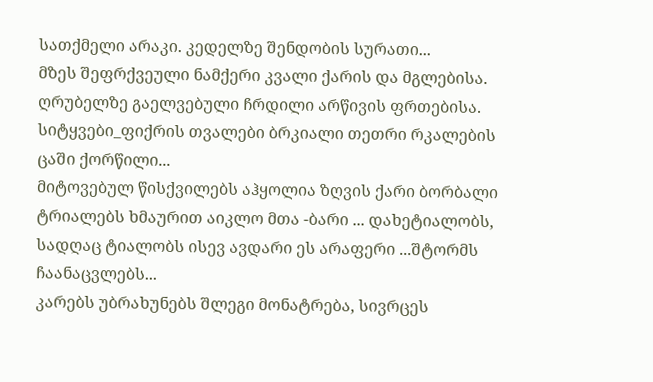სათქმელი არაკი. კედელზე შენდობის სურათი...
მზეს შეფრქვეული ნამქერი კვალი ქარის და მგლებისა. ღრუბელზე გაელვებული ჩრდილი არწივის ფრთებისა. სიტყვები_ფიქრის თვალები ბრკიალი თეთრი რკალების ცაში ქორწილი...
მიტოვებულ წისქვილებს აჰყოლია ზღვის ქარი ბორბალი ტრიალებს ხმაურით აიკლო მთა -ბარი ... დახეტიალობს, სადღაც ტიალობს ისევ ავდარი ეს არაფერი ...შტორმს ჩაანაცვლებს...
კარებს უბრახუნებს შლეგი მონატრება, სივრცეს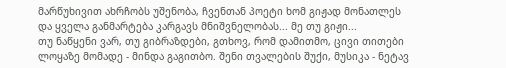მარწუხივით ახრჩობს უშენობა, ჩვენთან პოეტი ხომ გიჟად მონათლეს და ყველა განმარტება კარგავს მნიშვნელობას... მე თუ გიჟი...
თუ ნაწყენი ვარ, თუ გიბრაზდები, გთხოვ, რომ დამითმო, ცივი თითები ლოყაზე მომადე - მინდა გაგითბო. შენი თვალების შუქი, მუსიკა - ნეტავ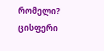რომელი? ცისფერი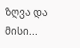ზღვა და მისი...